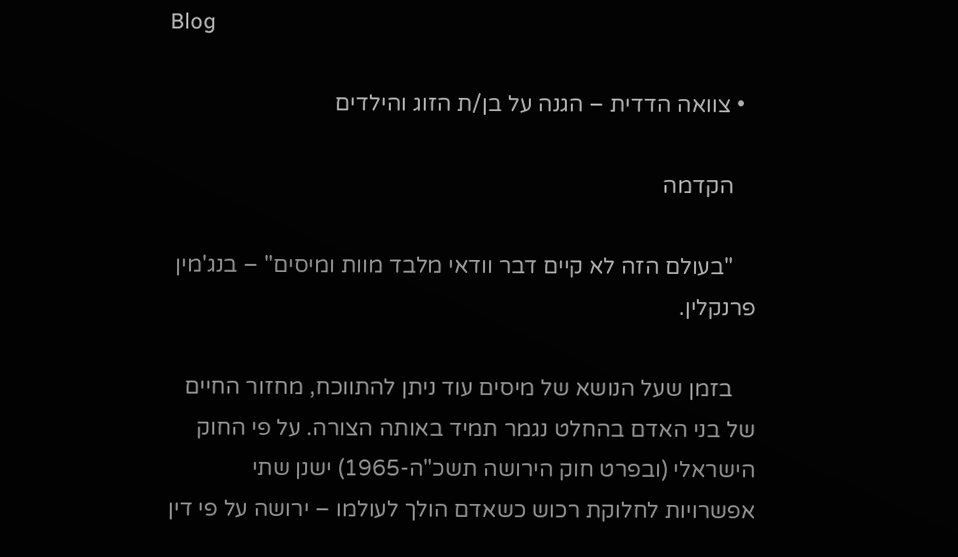Blog

  • צוואה הדדית – הגנה על בן/ת הזוג והילדים

    הקדמה

    "בעולם הזה לא קיים דבר וודאי מלבד מוות ומיסים" – בנג'מין פרנקלין.

    בזמן שעל הנושא של מיסים עוד ניתן להתווכח, מחזור החיים של בני האדם בהחלט נגמר תמיד באותה הצורה. על פי החוק הישראלי (ובפרט חוק הירושה תשכ"ה-1965) ישנן שתי אפשרויות לחלוקת רכוש כשאדם הולך לעולמו – ירושה על פי דין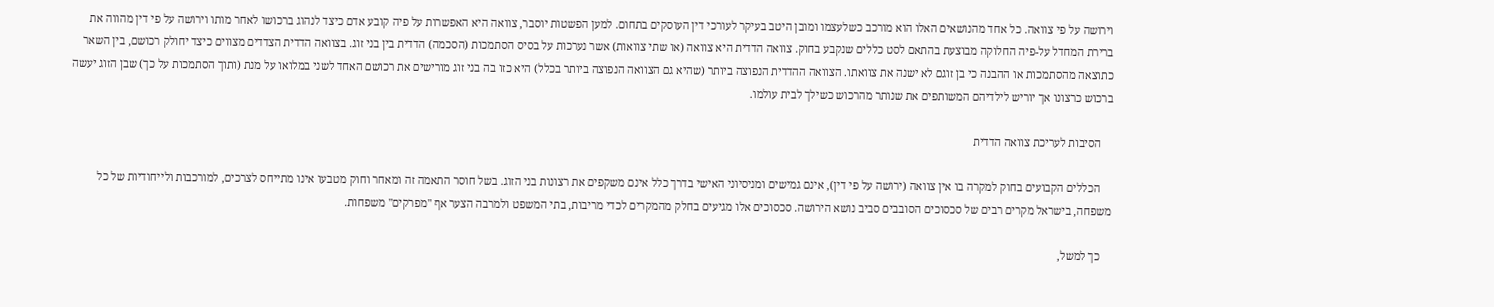וירושה על פי צוואה. כל אחד מהנושאים האלו הוא מורכב כשלעצמו ומובן היטב בעיקר לעורכי דין העוסקים בתחום. למען הפשטות יוסבר, צוואה היא האפשרות על פיה קובע אדם כיצד לנהוג ברכושו לאחר מותו וירושה על פי דין מהווה את ברירת המחדל על-פיה החלוקה מבוצעת בהתאם לסט כללים שנקבע בחוק. צוואה הדדית היא צוואה (או שתי צוואות) אשר נערכות על בסיס הסתמכות (הסכמה) הדדית בין בני זוג. בצוואה הדדית הצדדים מצווים כיצד יחולק רכושם, בין השאר כתוצאה מהסתמכות או ההבנה כי בן זוגם לא ישנה את צוואתו. הצוואה ההדדית הנפוצה ביותר (שהיא גם הצוואה הנפוצה ביותר בכלל) היא כזו בה בני זוג מורישים את רכושם האחד לשני במלואו על מנת (ותוך הסתמכות על כך) שבן הזוג יעשה ברכוש כרצונו אך יוריש לילדיהם המשותפים את שנותר מהרכוש כשילך לבית עולמו.

    הסיבות לעריכת צוואה הדדית

    הכללים הקבועים בחוק למקרה בו אין צוואה (ירושה על פי דין), אינם גמישים ומניסיוני האישי בדרך כלל אינם משקפים את רצונות בני הזוג. בשל חוסר התאמה זה ומאחר וחוק מטבעו אינו מתייחס לצרכים, למורכבות ולייחודיות של כל משפחה, בישראל מקרים רבים של סכסוכים הסובבים סביב נושא הירושה. סכסוכים אלו מגיעים בחלק מהמקרים לכדי מריבות, בתי המשפט ולמרבה הצער אף "מפרקים" משפחות.

    כך למשל,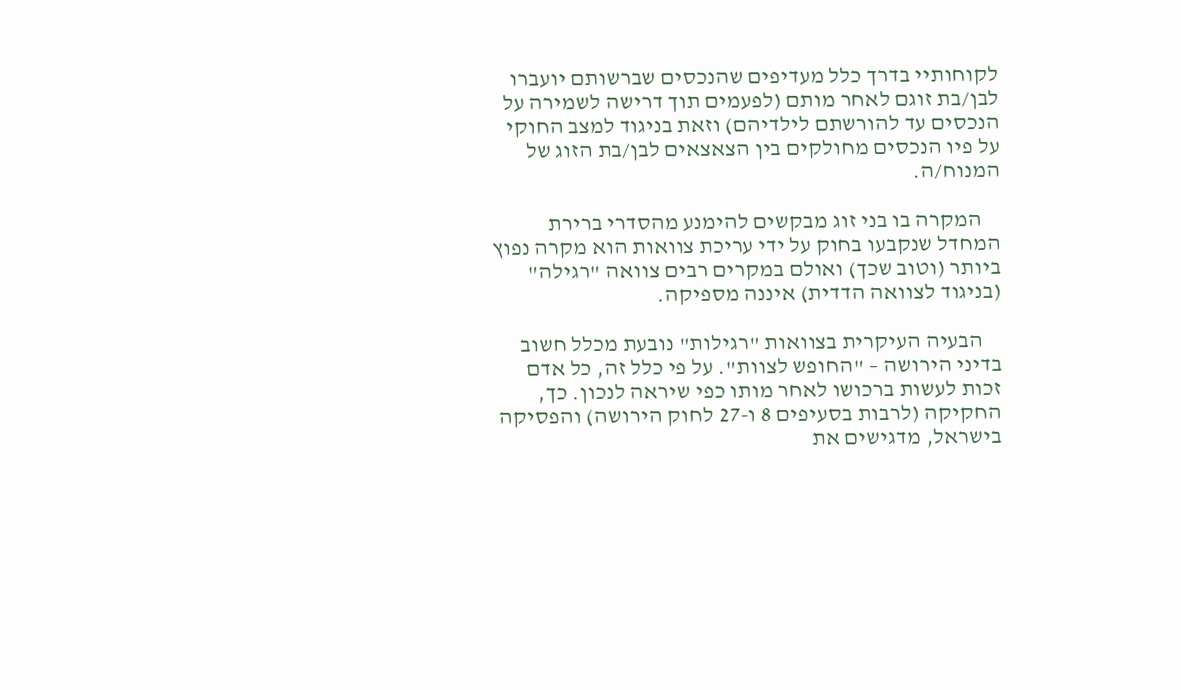לקוחותיי בדרך כלל מעדיפים שהנכסים שברשותם יועברו לבן/בת זוגם לאחר מותם (לפעמים תוך דרישה לשמירה על הנכסים עד להורשתם לילדיהם) וזאת בניגוד למצב החוקי על פיו הנכסים מחולקים בין הצאצאים לבן/בת הזוג של המנוח/ה.

    המקרה בו בני זוג מבקשים להימנע מהסדרי ברירת המחדל שנקבעו בחוק על ידי עריכת צוואות הוא מקרה נפוץ ביותר (וטוב שכך) ואולם במקרים רבים צוואה "רגילה" (בניגוד לצוואה הדדית) איננה מספיקה.

    הבעיה העיקרית בצוואות "רגילות" נובעת מכלל חשוב בדיני הירושה – "החופש לצוות". על פי כלל זה, כל אדם זכות לעשות ברכושו לאחר מותו כפי שיראה לנכון. כך, החקיקה (לרבות בסעיפים 8 ו-27 לחוק הירושה) והפסיקה בישראל, מדגישים את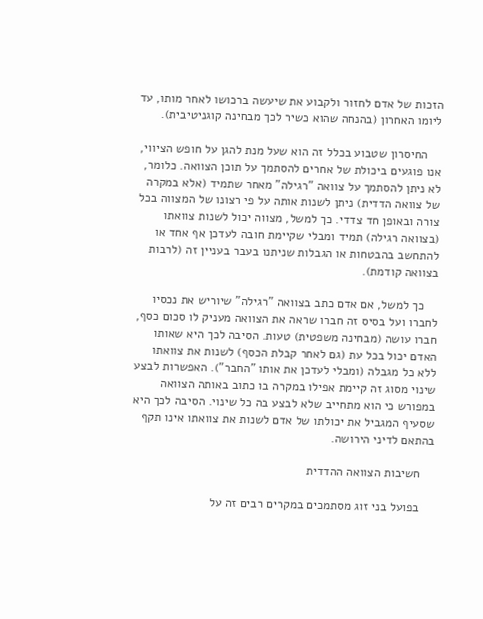הזכות של אדם לחזור ולקבוע את שיעשה ברכושו לאחר מותו, עד ליומו האחרון (בהנחה שהוא כשיר לכך מבחינה קוגניטיבית).

    החיסרון שטבוע בכלל זה הוא שעל מנת להגן על חופש הציווי, אנו פוגעים ביכולת של אחרים להסתמך על תוכן הצוואה. כלומר, לא ניתן להסתמך על צוואה "רגילה" מאחר שתמיד (אלא במקרה של צוואה הדדית) ניתן לשנות אותה על פי רצונו של המצווה בכל צורה ובאופן חד צדדי. כך למשל, מצווה יכול לשנות צוואתו (בצוואה רגילה) תמיד ומבלי שקיימת חובה לעדכן אף אחד או להתחשב בהבטחות או הגבלות שניתנו בעבר בעניין זה (לרבות בצוואה קודמת).

    כך למשל, אם אדם כתב בצוואה "רגילה" שיוריש את נכסיו לחברו ועל בסיס זה חברו שראה את הצוואה מעניק לו סכום כסף, חברו עושה (מבחינה משפטית) טעות. הסיבה לכך היא שאותו האדם יכול בכל עת (גם לאחר קבלת הכסף) לשנות את צוואתו ללא כל מגבלה (ומבלי לעדכן את אותו "החבר"). האפשרות לבצע שינוי מסוג זה קיימת אפילו במקרה בו כתוב באותה הצוואה במפורש כי הוא מתחייב שלא לבצע בה כל שינוי. הסיבה לכך היא שסעיף המגביל את יכולתו של אדם לשנות את צוואתו אינו תקף בהתאם לדיני הירושה.

    חשיבות הצוואה ההדדית

    בפועל בני זוג מסתמכים במקרים רבים זה על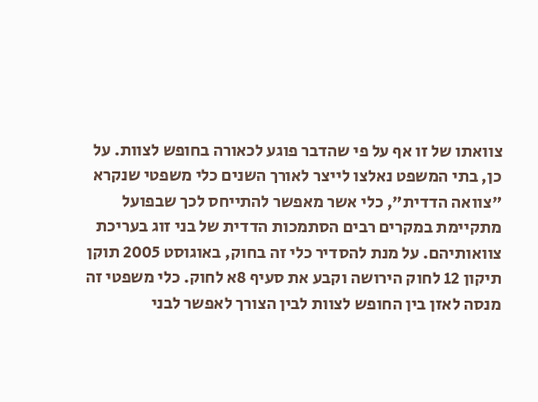צוואתו של זו אף על פי שהדבר פוגע לכאורה בחופש לצוות. על כן, בתי המשפט נאלצו לייצר לאורך השנים כלי משפטי שנקרא "צוואה הדדית", כלי אשר מאפשר להתייחס לכך שבפועל מתקיימת במקרים רבים הסתמכות הדדית של בני זוג בעריכת צוואותיהם. על מנת להסדיר כלי זה בחוק, באוגוסט 2005 תוקן תיקון 12 לחוק הירושה וקבע את סעיף 8א לחוק. כלי משפטי זה מנסה לאזן בין החופש לצוות לבין הצורך לאפשר לבני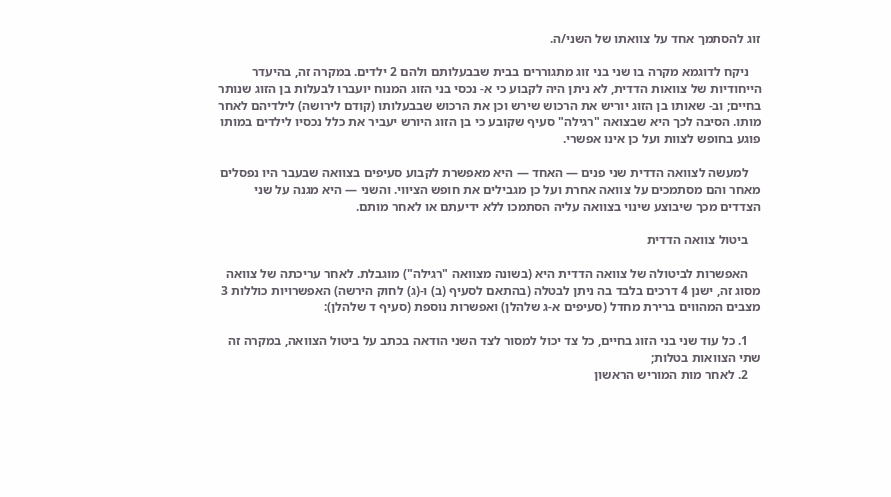זוג להסתמך אחד על צוואתו של השני/ה.

    ניקח לדוגמא מקרה בו שני בני זוג מתגוררים בבית שבבעלותם ולהם 2 ילדים. במקרה זה, בהיעדר הייחודיות של צוואות הדדית, לא ניתן היה לקבוע כי א- נכסי בני הזוג המנוח יועברו לבעלות בן הזוג שנותר בחיים; וב- שאותו בן הזוג יוריש את הרכוש שירש וכן את הרכוש שבבעלותו (קודם לירושה) לילדיהם לאחר מותו. הסיבה לכך היא שבצואה "רגילה" סעיף שקובע כי בן הזוג היורש יעביר את כלל נכסיו לילדים במותו פוגע בחופש לצוות ועל כן אינו אפשרי.

    למעשה לצוואה הדדית שני פנים — האחד — היא מאפשרת לקבוע סעיפים בצוואה שבעבר היו נפסלים מאחר והם מסתמכים על צוואה אחרת ועל כן מגבילים את חופש הציווי. והשני — היא מגנה על שני הצדדים מכך שיבוצע שינוי בצוואה עליה הסתמכו ללא ידיעתם או לאחר מותם.

    ביטול צוואה הדדית

    האפשרות לביטולה של צוואה הדדית היא (בשונה מצוואה "רגילה") מוגבלת. לאחר עריכתה של צוואה מסוג זה, ישנן 4 דרכים בלבד בה ניתן לבטלה (בהתאם לסעיף (ב) ו-(ג) לחוק הירשה) האפשרויות כוללות 3 מצבים המהווים ברירת מחדל (סעיפים א-ג שלהלן) ואפשרות נוספת (סעיף ד שלהלן):

    1. כל עוד שני בני הזוג בחיים, כל צד יכול למסור לצד השני הודאה בכתב על ביטול הצוואה, במקרה זה שתי הצוואות בטלות;
    2. לאחר מות המוריש הראשון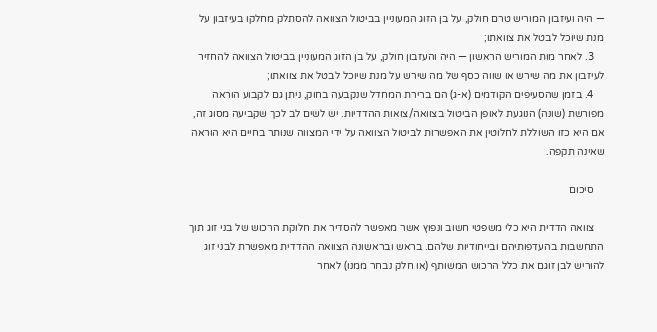— היה ועיזבון המוריש טרם חולק, על בן הזוג המעוניין בביטול הצוואה להסתלק מחלקו בעיזבון על מנת שיוכל לבטל את צוואתו;
    3. לאחר מות המוריש הראשון — היה והעזבון חולק, על בן הזוג המעוניין בביטול הצוואה להחזיר לעיזבון את מה שירש או שווה כסף של מה שירש על מנת שיוכל לבטל את צוואתו;
    4. בזמן שהסעיפים הקודמים (א-ג) הם ברירת המחדל שנקבעה בחוק, ניתן גם לקבוע הוראה מפורשת (שונה) הנוגעת לאופן הביטול בצוואה/צואות ההדדיות. יש לשים לב לכך שקביעה מסוג זה, אם היא כזו השוללת לחלוטין את האפשרות לביטול הצוואה על ידי המצווה שנותר בחיים היא הוראה שאינה תקפה.

    סיכום

    צוואה הדדית היא כלי משפטי חשוב ונפוץ אשר מאפשר להסדיר את חלוקת הרכוש של בני זוג תוך התחשבות בהעדפותיהם ובייחודיות שלהם. בראש ובראשונה הצוואה ההדדית מאפשרת לבני זוג להוריש לבן זוגם את כלל הרכוש המשותף (או חלק נבחר ממנו) לאחר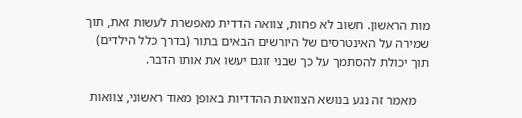מות הראשון. חשוב לא פחות, צוואה הדדית מאפשרת לעשות זאת, תוך שמירה על האינטרסים של היורשים הבאים בתור (בדרך כלל הילדים) תוך יכולת להסתמך על כך שבני זוגם יעשו את אותו הדבר.

    מאמר זה נגע בנושא הצוואות ההדדיות באופן מאוד ראשוני, צוואות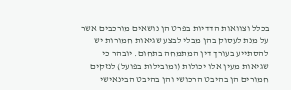בכלל וצוואות הדדיות בפרט הן נושאים מורכבים אשר על מנת לעסוק בהן מבלי לבצע שגיאות חמורות יש להסתייע בעורך דין המתמחה בתחום. יובהר כי שגיאות מעין אלו יכולות (ומובילות בפועל) לנזקים חמורים הן בהיבט הרכושי והן בהיבט הבינאישי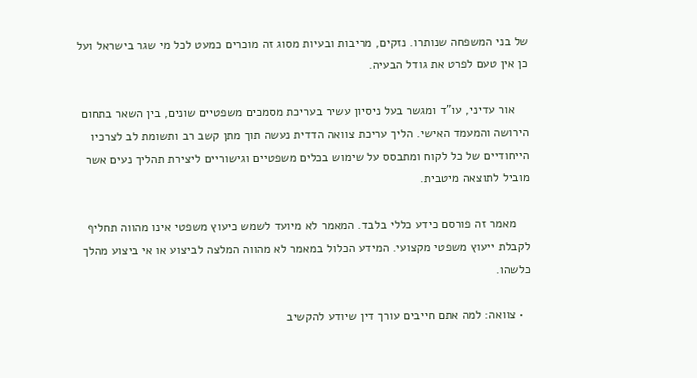של בני המשפחה שנותרו. נזקים, מריבות ובעיות מסוג זה מוכרים כמעט לכל מי שגר בישראל ועל כן אין טעם לפרט את גודל הבעיה.

    אור עדיני, עו"ד ומגשר בעל ניסיון עשיר בעריכת מסמכים משפטיים שונים, בין השאר בתחום הירושה והמעמד האישי. הליך עריכת צוואה הדדית נעשה תוך מתן קשב רב ותשומת לב לצרכיו הייחודיים של כל לקוח ומתבסס על שימוש בכלים משפטיים וגישוריים ליצירת תהליך נעים אשר מוביל לתוצאה מיטבית.

    מאמר זה פורסם כידע כללי בלבד. המאמר לא מיועד לשמש כיעוץ משפטי אינו מהווה תחליף לקבלת ייעוץ משפטי מקצועי. המידע הכלול במאמר לא מהווה המלצה לביצוע או אי ביצוע מהלך כלשהו.

  • צוואה: למה אתם חייבים עורך דין שיודע להקשיב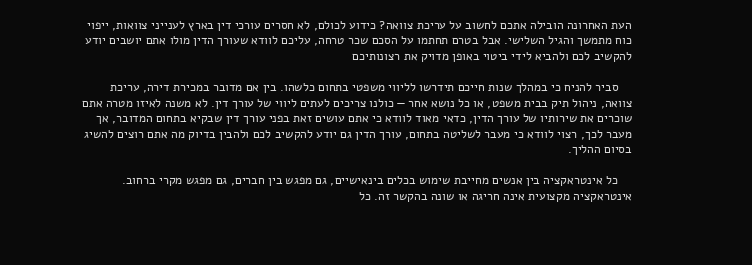העת האחרונה הובילה אתכם לחשוב על עריכת צוואה? כידוע לכולם, לא חסרים עורכי דין בארץ לענייני צוואות, ייפוי כוח מתמשך והגיל השלישי. אבל בטרם תחתמו על הסכם שכר טרחה, עליכם לוודא שעורך הדין מולו אתם יושבים יודע להקשיב לכם ולהביא לידי ביטוי באופן מדויק את רצונותיכם

    סביר להניח כי במהלך שנות חייכם תידרשו לליווי משפטי בתחום כלשהו. בין אם מדובר במכירת דירה, עריכת צוואה, ניהול תיק בבית משפט, או כל נושא אחר — כולנו צריכים לעתים ליווי של עורך דין. לא משנה לאיזו מטרה אתם שוכרים את שירותיו של עורך הדין, כדאי מאוד לוודא כי אתם עושים זאת בפני עורך דין שבקיא בתחום המדובר, אך מעבר לכך, רצוי לוודא כי מעבר לשליטה בתחום, עורך הדין גם יודע להקשיב לכם ולהבין בדיוק מה אתם רוצים להשיג בסיום ההליך.

    כל אינטראקציה בין אנשים מחייבת שימוש בכלים בינאישיים, גם מפגש בין חברים, גם מפגש מקרי ברחוב. אינטראקציה מקצועית אינה חריגה או שונה בהקשר זה. כל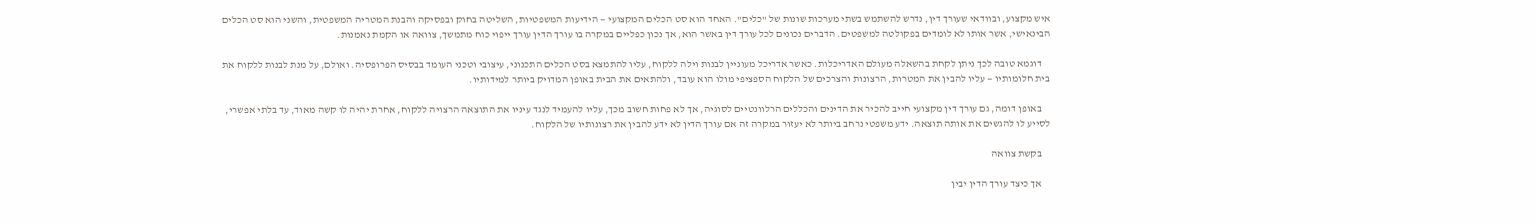איש מקצוע, ובוודאי שעורך דין, נדרש להשתמש בשתי מערכות שונות של "כלים". האחד הוא סט הכלים המקצועי — הידיעות המשפטיות, השליטה בחוק ובפסיקה והבנת המטריה המשפטית, והשני הוא סט הכלים הבינאישי, אשר אותו לא לומדים בפקולטה למשפטים. הדברים נכונים לכל עורך דין באשר הוא, אך נכון כפליים במקרה בו עורך הדין עורך ייפוי כוח מתמשך, צוואה או הקמת נאמנות.

    דוגמא טובה לכך ניתן לקחת בהשאלה מעולם האדריכלות. כאשר אדריכל מעוניין לבנות וילה ללקוח, עליו להתמצא בסט הכלים התכנוני, עיצובי וטכני העומד בבסיס הפרופסיה. ואולם, על מנת לבנות ללקוח את בית חלומותיו — עליו להבין את המטרות, הרצונות והצרכים של הלקוח הספציפי מולו הוא עובד, ולהתאים את הבית באופן המדויק ביותר למידותיו.

    באופן דומה, גם עורך דין מקצועי חייב להכיר את הדינים והכללים הרלוונטיים לסוגיה, אך לא פחות חשוב מכך, עליו להעמיד לנגד עיניו את התוצאה הרצויה ללקוח, אחרת יהיה לו קשה מאוד, עד בלתי אפשרי, לסייע לו להגשים את אותה תוצאה. ידע משפטי נרחב ביותר לא יעזור במקרה זה אם עורך הדין לא ידע להבין את רצונותיו של הלקוח.

    בקשת צוואה

    אך כיצד עורך הדין יבין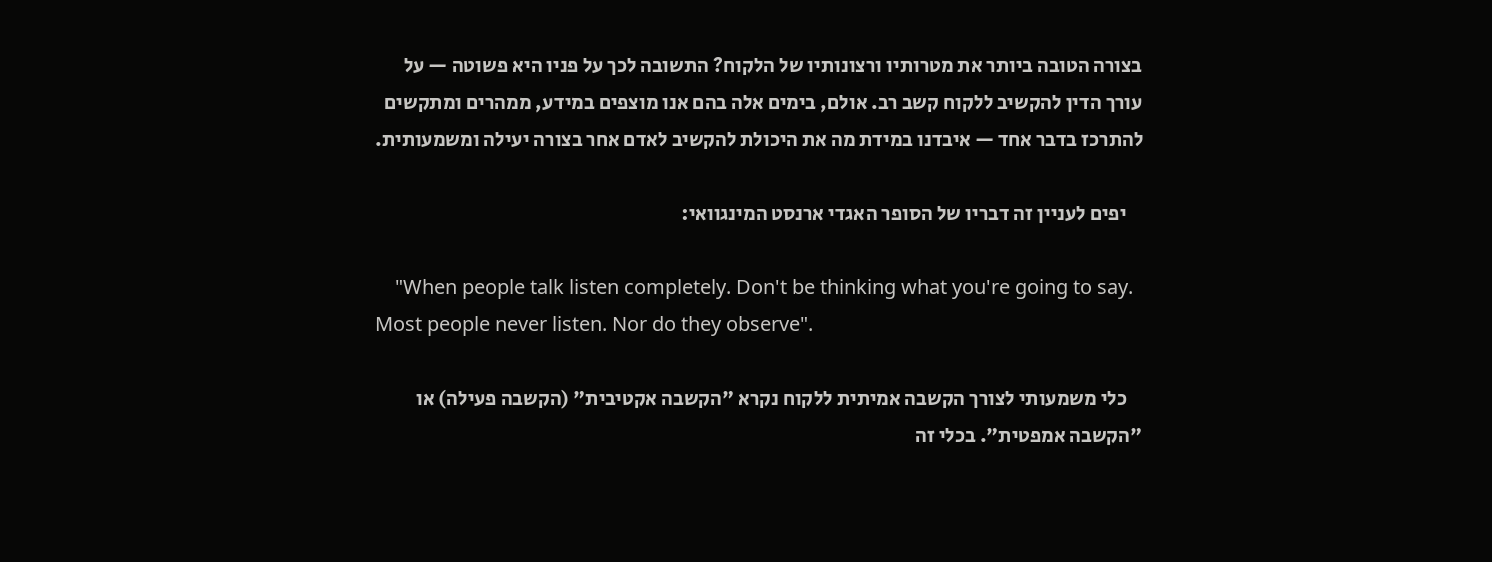בצורה הטובה ביותר את מטרותיו ורצונותיו של הלקוח? התשובה לכך על פניו היא פשוטה — על עורך הדין להקשיב ללקוח קשב רב. אולם, בימים אלה בהם אנו מוצפים במידע, ממהרים ומתקשים להתרכז בדבר אחד — איבדנו במידת מה את היכולת להקשיב לאדם אחר בצורה יעילה ומשמעותית.

    יפים לעניין זה דבריו של הסופר האגדי ארנסט המינגוואי:

    "When people talk listen completely. Don't be thinking what you're going to say. Most people never listen. Nor do they observe".

    כלי משמעותי לצורך הקשבה אמיתית ללקוח נקרא "הקשבה אקטיבית" (הקשבה פעילה) או "הקשבה אמפטית". בכלי זה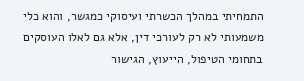התמחיתי במהלך הכשרתי ועיסוקי כמגשר, והוא כלי משמעותי לא רק לעורכי דין, אלא גם לאלו העוסקים בתחומי הטיפול, הייעוץ, הגישור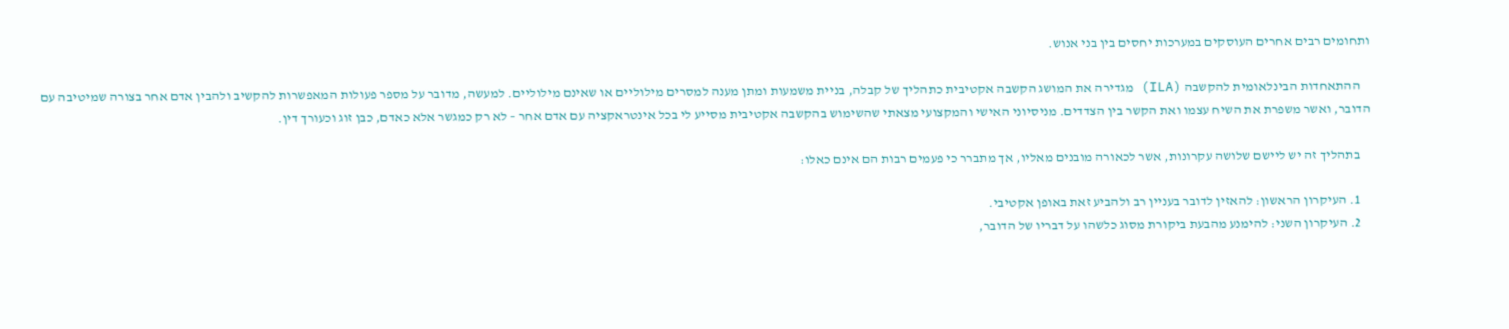ותחומים רבים אחרים העוסקים במערכות יחסים בין בני אנוש.

    ההתאחדות הבינלאומית להקשבה (ILA) מגדירה את המושג הקשבה אקטיבית כתהליך של קבלה, בניית משמעות ומתן מענה למסרים מילוליים או שאינם מילוליים. למעשה, מדובר על מספר פעולות המאפשרות להקשיב ולהבין אדם אחר בצורה שמיטיבה עם הדובר, ואשר משפרת את השיח עצמו ואת הקשר בין הצדדים. מניסיוני האישי והמקצועי מצאתי שהשימוש בהקשבה אקטיבית מסייע לי בכל אינטראקציה עם אדם אחר – לא רק כמגשר אלא כאדם, כבן זוג וכעורך דין.

    בתהליך זה יש ליישם שלושה עקרונות, אשר לכאורה מובנים מאליו, אך מתברר כי פעמים רבות הם אינם כאלו:

    1. העיקרון הראשון: להאזין לדובר בעניין רב ולהביע זאת באופן אקטיבי.
    2. העיקרון השני: להימנע מהבעת ביקורת מסוג כלשהו על דבריו של הדובר,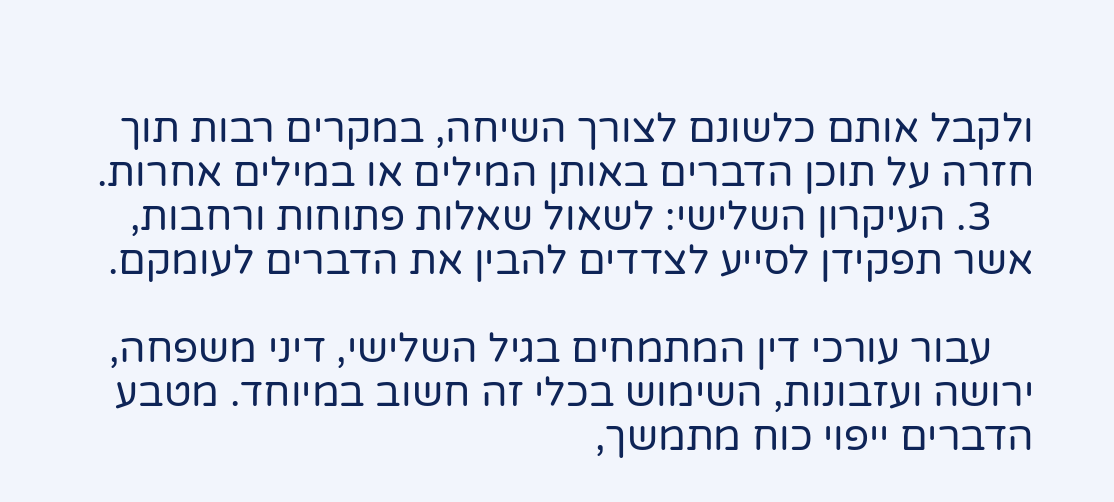ולקבל אותם כלשונם לצורך השיחה, במקרים רבות תוך חזרה על תוכן הדברים באותן המילים או במילים אחרות.
    3. העיקרון השלישי: לשאול שאלות פתוחות ורחבות, אשר תפקידן לסייע לצדדים להבין את הדברים לעומקם.

    עבור עורכי דין המתמחים בגיל השלישי, דיני משפחה, ירושה ועזבונות, השימוש בכלי זה חשוב במיוחד. מטבע הדברים ייפוי כוח מתמשך,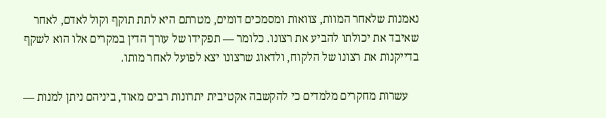נאמנות שלאחר המוות, צוואות ומסמכים דומים, מטרתם היא לתת תוקף וקול לאדם, לאחר שאיבד את יכולתו להביע את רצונו. כלומר — תפקידו של עורך הדין במקרים אלו הוא לשקף בדייקנות את רצונו של הלקוח, ולדאוג שרצונו יצא לפועל לאחר מותו.

    עשרות מחקרים מלמדים כי להקשבה אקטיבית יתרונות רבים מאוד, ביניהם ניתן למנות —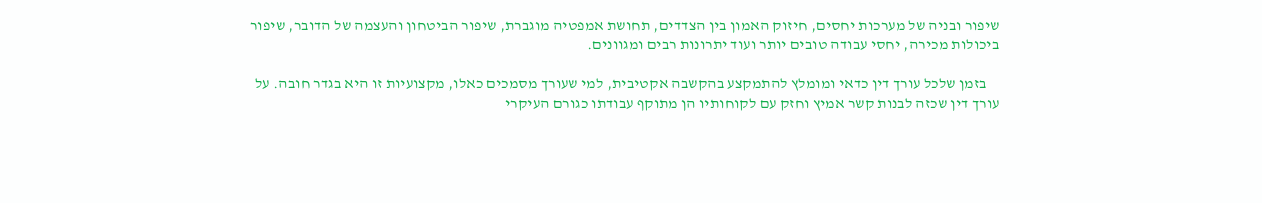שיפור ובניה של מערכות יחסים, חיזוק האמון בין הצדדים, תחושת אמפטיה מוגברת, שיפור הביטחון והעצמה של הדובר, שיפור ביכולות מכירה, יחסי עבודה טובים יותר ועוד יתרונות רבים ומגוונים.

    בזמן שלכל עורך דין כדאי ומומלץ להתמקצע בהקשבה אקטיבית, למי שעורך מסמכים כאלו, מקצועיות זו היא בגדר חובה. על עורך דין שכזה לבנות קשר אמיץ וחזק עם לקוחותיו הן מתוקף עבודתו כגורם העיקרי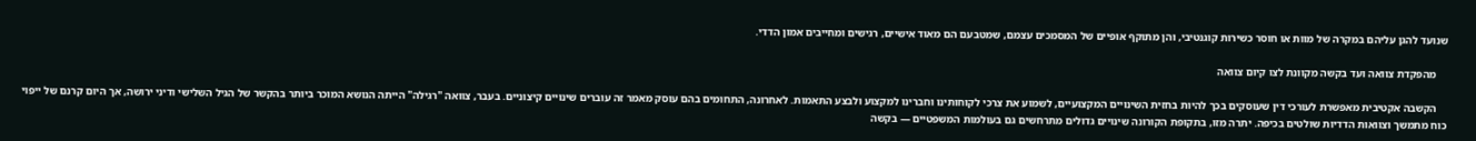שנועד להגן עליהם במקרה של מוות או חוסר כשירות קוגנטיבי, והן מתוקף אופיים של המסמכים עצמם, שמטבעם הם מאוד אישיים, רגישים ומחייבים אמון הדדי.

    מהפקדת צוואה ועד בקשה מקוונת לצו קיום צוואה

    הקשבה אקטיבית מאפשרת לעורכי דין שעוסקים בכך להיות בחזית השינויים המקצועיים, לשמוע את צרכי לקוחותינו וחברינו למקצוע ולבצע התאמות. לאחרונה, התחומים בהם עוסק מאמר זה עוברים שינויים קיצוניים. בעבר, צוואה "רגילה" הייתה הנושא המוכר ביותר בהקשר של הגיל השלישי ודיני ירושה, אך היום קרנם של ייפוי כוח מתמשך וצוואות הדדיות שולטים בכיפה. יתרה מזו, בתקופת הקורונה שינויים גדולים מתרחשים גם בעולמות המשפטיים — בקשה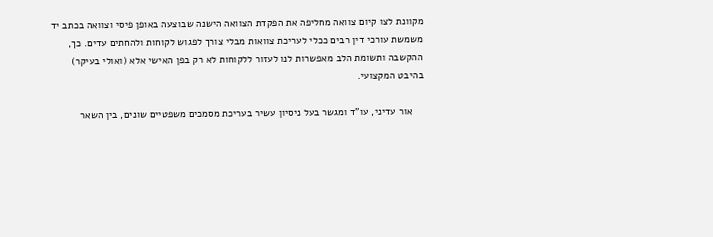מקוונת לצו קיום צוואה מחליפה את הפקדת הצוואה הישנה שבוצעה באופן פיסי וצוואה בכתב יד משמשת עורכי דין רבים ככלי לעריכת צוואות מבלי צורך לפגוש לקוחות ולהחתים עדים. כך, ההקשבה ותשומת הלב מאפשרות לנו לעזור ללקוחות לא רק בפן האישי אלא (ואולי בעיקר) בהיבט המקצועי.

    אור עדיני, עו"ד ומגשר בעל ניסיון עשיר בעריכת מסמכים משפטיים שונים, בין השאר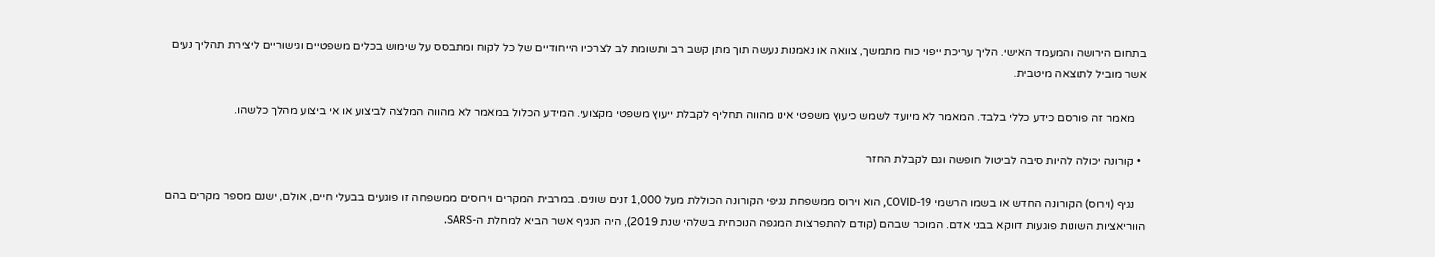בתחום הירושה והמעמד האישי. הליך עריכת ייפוי כוח מתמשך, צוואה או נאמנות נעשה תוך מתן קשב רב ותשומת לב לצרכיו הייחודיים של כל לקוח ומתבסס על שימוש בכלים משפטיים וגישוריים ליצירת תהליך נעים אשר מוביל לתוצאה מיטבית.

    מאמר זה פורסם כידע כללי בלבד. המאמר לא מיועד לשמש כיעוץ משפטי אינו מהווה תחליף לקבלת ייעוץ משפטי מקצועי. המידע הכלול במאמר לא מהווה המלצה לביצוע או אי ביצוע מהלך כלשהו.

  • קורונה יכולה להיות סיבה לביטול חופשה וגם לקבלת החזר

    נגיף (וירוס) הקורונה החדש או בשמו הרשמי COVID-19, הוא וירוס ממשפחת נגיפי הקורונה הכוללת מעל 1,000 זנים שונים. במרבית המקרים וירוסים ממשפחה זו פוגעים בבעלי חיים, אולם, ישנם מספר מקרים בהם הווריאציות השונות פוגעות דווקא בבני אדם. המוכר שבהם (קודם להתפרצות המגפה הנוכחית בשלהי שנת 2019), היה הנגיף אשר הביא למחלת ה-SARS.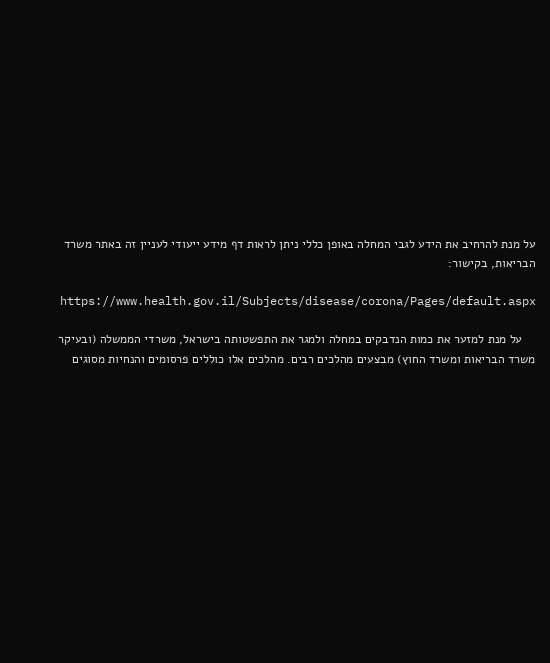על מנת להרחיב את הידע לגבי המחלה באופן כללי ניתן לראות דף מידע ייעודי לעניין זה באתר משרד הבריאות, בקישור:

    https://www.health.gov.il/Subjects/disease/corona/Pages/default.aspx

    על מנת למזער את כמות הנדבקים במחלה ולמגר את התפשטותה בישראל, משרדי הממשלה (ובעיקר משרד הבריאות ומשרד החוץ) מבצעים מהלכים רבים. מהלכים אלו כוללים פרסומים והנחיות מסוגים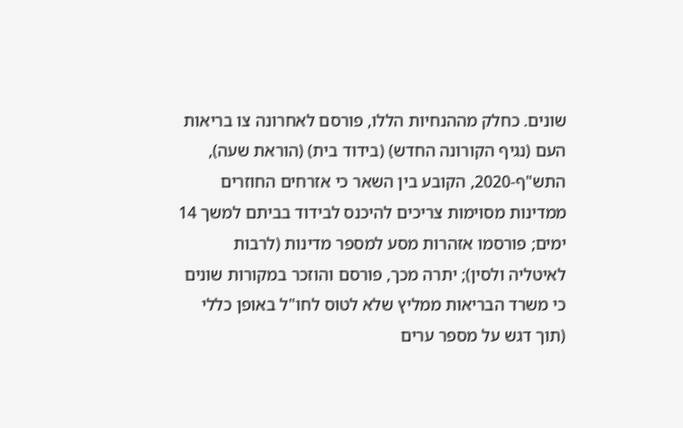שונים. כחלק מההנחיות הללו, פורסם לאחרונה צו בריאות העם (נגיף הקורונה החדש) (בידוד בית) (הוראת שעה), התש"ף-2020, הקובע בין השאר כי אזרחים החוזרים ממדינות מסוימות צריכים להיכנס לבידוד בביתם למשך 14 ימים; פורסמו אזהרות מסע למספר מדינות (לרבות לאיטליה ולסין); יתרה מכך, פורסם והוזכר במקורות שונים כי משרד הבריאות ממליץ שלא לטוס לחו"ל באופן כללי (תוך דגש על מספר ערים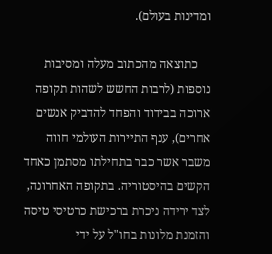ומדינות בעולם).

    כתוצאה מהכתוב מעלה ומסיבות נוספות (לרבות החשש לשהות תקופה ארוכה בבידוד והפחד להדביק אנשים אחרים), ענף התיירות העולמי חווה משבר אשר כבר בתחילתו מסתמן כאחד הקשים בהיסטוריה. בתקופה האחרונה, לצד ירידה ניכרת ברכישת כרטיסי טיסה והזמנת מלונות בחו"ל על ידי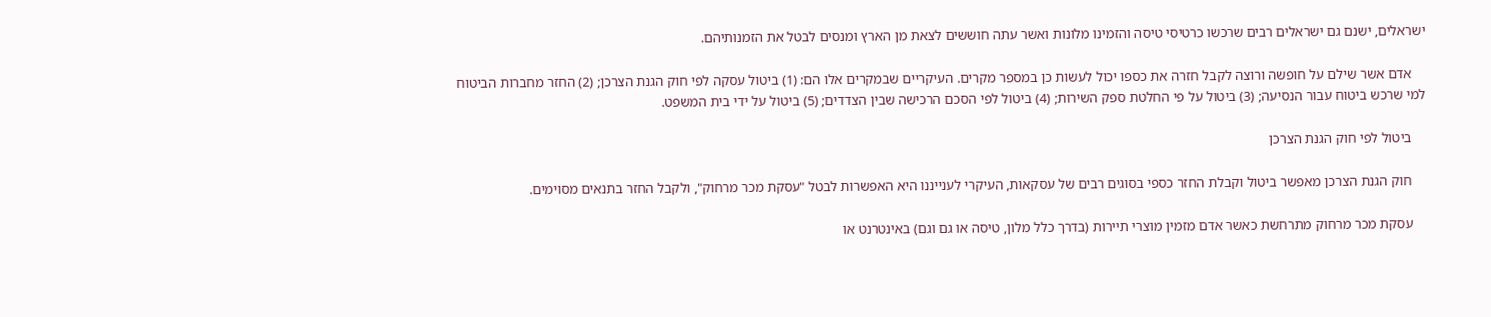ישראלים, ישנם גם ישראלים רבים שרכשו כרטיסי טיסה והזמינו מלונות ואשר עתה חוששים לצאת מן הארץ ומנסים לבטל את הזמנותיהם.

    אדם אשר שילם על חופשה ורוצה לקבל חזרה את כספו יכול לעשות כן במספר מקרים. העיקריים שבמקרים אלו הם: (1) ביטול עסקה לפי חוק הגנת הצרכן; (2) החזר מחברות הביטוח למי שרכש ביטוח עבור הנסיעה; (3) ביטול על פי החלטת ספק השירות; (4) ביטול לפי הסכם הרכישה שבין הצדדים; (5) ביטול על ידי בית המשפט.

    ביטול לפי חוק הגנת הצרכן

    חוק הגנת הצרכן מאפשר ביטול וקבלת החזר כספי בסוגים רבים של עסקאות, העיקרי לענייננו היא האפשרות לבטל "עסקת מכר מרחוק", ולקבל החזר בתנאים מסוימים.

    עסקת מכר מרחוק מתרחשת כאשר אדם מזמין מוצרי תיירות (בדרך כלל מלון, טיסה או גם וגם) באינטרנט או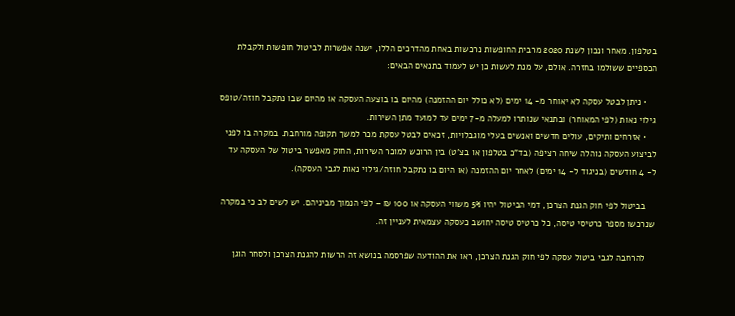בטלפון. מאחר ונכון לשנת 2020 מרבית החופשות נרכשות באחת מהדרכים הללו, ישנה אפשרות לביטול חופשות ולקבלת הכספיים ששולמו בחזרה. אולם, על מנת לעשות כן יש לעמוד בתנאים הבאים:

    • ניתן לבטל עסקה לא יאוחר מ- 14 ימים (לא כולל יום ההזמנה) מהיום בו בוצעה העסקה או מהיום שבו נתקבל חוזה/טופס גילוי נאות (לפי המאוחר) ובתנאי שנותרו למעלה מ-7 ימים עד למועד מתן השירות.
    • אזרחים ותיקים, עולים חדשים ואנשים בעלי מוגבלויות, זכאים לבטל עסקת מכר למשך תקופה מורחבת. במקרה בו לפני לביצוע העסקה נוהלה שיחה רציפה (בד"כ בטלפון או בצ'ט) בין הרוכש למוכר השירות, החוק מאפשר ביטול של העסקה עד ל- 4 חודשים (בניגוד ל- 14 ימים) לאחר יום ההזמנה (או היום בו נתקבל חוזה/גילוי נאות לגבי העסקה).

    בביטול לפי חוק הגנת הצרכן, דמי הביטול יהיו 5% משווי העסקה או 100 ₪ – לפי הנמוך מביניהם. יש לשים לב כי במקרה שנרכשו מספר כרטיסי טיסה, כל כרטיס טיסה יחושב כעסקה עצמאית לעניין זה.

    להרחבה לגבי ביטול עסקה לפי חוק הגנת הצרכן, ראו את ההודעה שפרסמה בנושא זה הרשות להגנת הצרכן ולסחר הוגן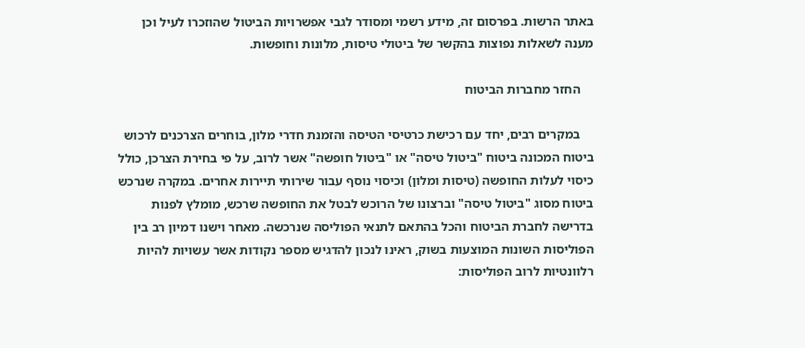באתר הרשות. בפרסום זה, מידע רשמי ומסודר לגבי אפשרויות הביטול שהוזכרו לעיל וכן מענה לשאלות נפוצות בהקשר של ביטולי טיסות, מלונות וחופשות.

    החזר מחברות הביטוח

    במקרים רבים, יחד עם רכישת כרטיסי הטיסה והזמנת חדרי מלון, בוחרים הצרכנים לרכוש ביטוח המכונה ביטוח "ביטול טיסה" או "ביטול חופשה" אשר לרוב, על פי בחירת הצרכן, כולל כיסוי לעלות החופשה (טיסות ומלון) וכיסוי נוסף עבור שירותי תיירות אחרים. במקרה שנרכש ביטוח מסוג "ביטול טיסה" וברצונו של הרוכש לבטל את החופשה שרכש, מומלץ לפנות בדרישה לחברת הביטוח והכל בהתאם לתנאי הפוליסה שנרכשה. מאחר וישנו דמיון רב בין הפוליסות השונות המוצעות בשוק, ראינו לנכון להדגיש מספר נקודות אשר עשויות להיות רלוונטיות לרוב הפוליסות: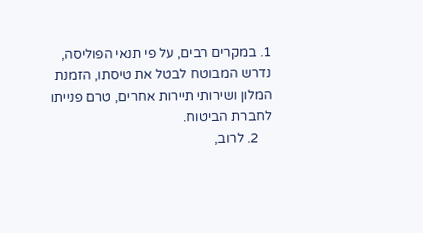1. במקרים רבים, על פי תנאי הפוליסה, נדרש המבוטח לבטל את טיסתו, הזמנת המלון ושירותי תיירות אחרים, טרם פנייתו לחברת הביטוח.
    2. לרוב,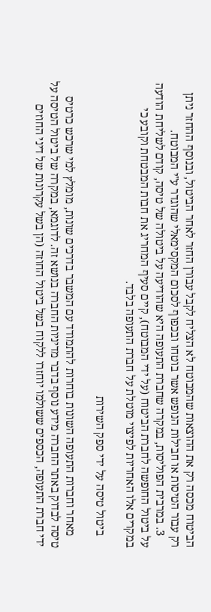הביטוח מכסה רק את ההוצאות שהמבוטח לא הצליח לקבל עבורן החזר לאחר הביטול, ובנוסף ההחזר ניתן רק עבור הטיסות או חבילות הנופש אשר בוטחו ובכפוף לסכום המקסימאלי שהוגדר ע"י המבוטח.
    3. במרבית הפוליסות, במקרה שחברת התעופה היא שהודיעה על ביטולה של טיסה, קודם לשליחת הודעה על ביטול החופשה לחברת הביטוח (על ידי המבוטח), קיים סעיף המחריג את חבות המבטחת וקובע כי במקרים אלו האחריות לפיצוי מוטלת על חברת התעופה בלבד.

    ביטול טיסה על ידי ספק השירות

    מאחר וחברות התעופה השונות בוחרות להתמודד עם המשבר בדרכים שונות, מומלץ למי שרכש כרטיס טיסה לבדוק באתר החברה מידע נוסף בדבר מדיניות החברה בנושא זה. לדוגמא, במקרה של ביטול הטיסה על ידי חברת התעופה, הכספים ששולמו יוחזרו ללקוח בשל ביטול החוזה (הן בשל עקרונות של דיני החוזים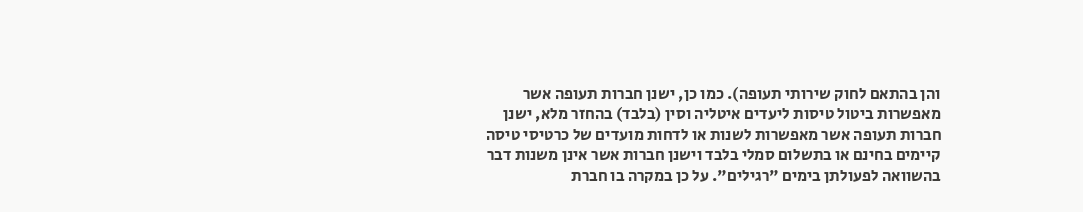והן בהתאם לחוק שירותי תעופה). כמו כן, ישנן חברות תעופה אשר מאפשרות ביטול טיסות ליעדים איטליה וסין (בלבד) בהחזר מלא, ישנן חברות תעופה אשר מאפשרות לשנות או לדחות מועדים של כרטיסי טיסה קיימים בחינם או בתשלום סמלי בלבד וישנן חברות אשר אינן משנות דבר בהשוואה לפעולתן בימים "רגילים". על כן במקרה בו חברת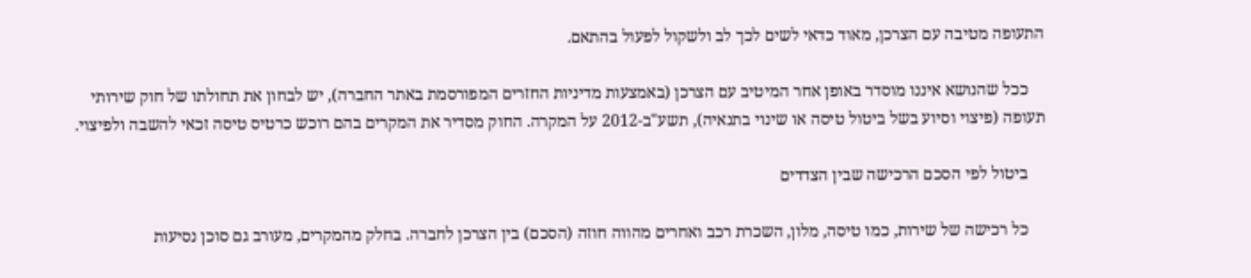התעופה מטיבה עם הצרכן, מאוד כדאי לשים לכך לב ולשקול לפעול בהתאם.

    ככל שהנושא איננו מוסדר באופן אחר המיטיב עם הצרכן (באמצעות מדיניות החזרים המפורסמת באתר החברה), יש לבחון את תחולתו של חוק שירותי תעופה (פיצוי וסיוע בשל ביטול טיסה או שינוי בתנאיה), תשע"ב-2012 על המקרה. החוק מסדיר את המקרים בהם רוכש כרטיס טיסה זכאי להשבה ולפיצוי.

    ביטול לפי הסכם הרכישה שבין הצדדים

    כל רכישה של שירות, כמו טיסה, מלון, השכרת רכב ואחרים מהווה חוזה (הסכם) בין הצרכן לחברה. בחלק מהמקרים, מעורב גם סוכן נסיעות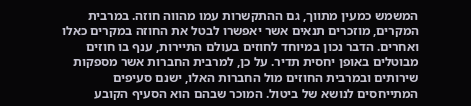המשמש כמעין מתווך, גם ההתקשרות עמו מהווה חוזה. במרבית המקרים, מוזכרים תנאים אשר יאפשרו לבטל את החוזה במקרים כאלו ואחרים. הדבר נכון במיוחד לחוזים בעולם התיירות, ענף בו חוזים מבוטלים באופן יחסית תדיר. על כן, למרבית החברות אשר מספקות שירותים ובמרבית החוזים מול החברות האלו, ישנם סעיפים המתייחסים לנושא של ביטול. המוכר שבהם הוא הסעיף הקובע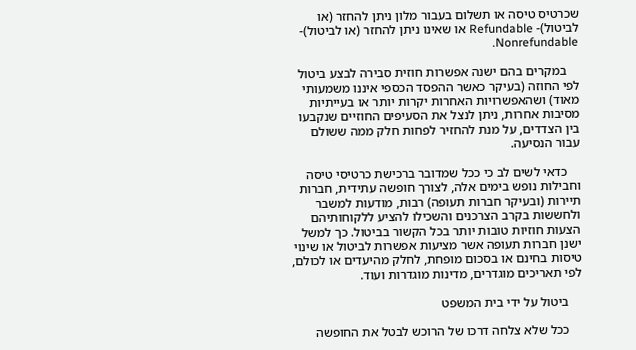שכרטיס טיסה או תשלום בעבור מלון ניתן להחזר (או לביטול)- Refundable או שאינו ניתן להחזר (או לביטול)- Nonrefundable.

    במקרים בהם ישנה אפשרות חוזית סבירה לבצע ביטול לפי החוזה (בעיקר כאשר ההפסד הכספי איננו משמעותי מאוד) ושהאפשרויות האחרות יקרות יותר או בעייתיות מסיבות אחרות, ניתן לנצל את הסעיפים החוזיים שנקבעו בין הצדדים, על מנת להחזיר לפחות חלק ממה ששולם עבור הנסיעה.

    כדאי לשים לב כי ככל שמדובר ברכישת כרטיסי טיסה וחבילות נופש בימים אלה, לצורך חופשה עתידית, חברות תיירות (ובעיקר חברות תעופה) רבות, מודעות למשבר ולחששות בקרב הצרכנים והשכילו להציע ללקוחותיהם הצעות חוזיות טובות יותר בכל הקשור בביטול. כך למשל ישנן חברות תעופה אשר מציעות אפשרות לביטול או שינוי טיסות בחינם או בסכום מופחת, לחלק מהיעדים או לכולם, לפי תאריכים מוגדרים, מדינות מוגדרות ועוד.

    ביטול על ידי בית המשפט

    ככל שלא צלחה דרכו של הרוכש לבטל את החופשה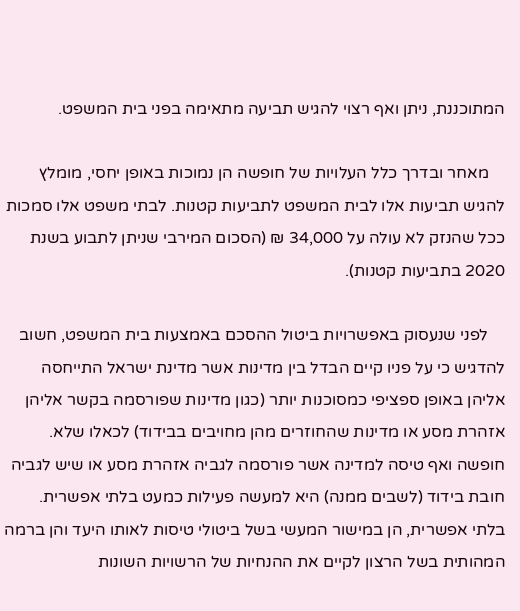המתוכננת, ניתן ואף רצוי להגיש תביעה מתאימה בפני בית המשפט.

    מאחר ובדרך כלל העלויות של חופשה הן נמוכות באופן יחסי, מומלץ להגיש תביעות אלו לבית המשפט לתביעות קטנות. לבתי משפט אלו סמכות ככל שהנזק לא עולה על 34,000 ₪ (הסכום המירבי שניתן לתבוע בשנת 2020 בתביעות קטנות).

    לפני שנעסוק באפשרויות ביטול ההסכם באמצעות בית המשפט, חשוב להדגיש כי על פניו קיים הבדל בין מדינות אשר מדינת ישראל התייחסה אליהן באופן ספציפי כמסוכנות יותר (כגון מדינות שפורסמה בקשר אליהן אזהרת מסע או מדינות שהחוזרים מהן מחויבים בבידוד) לכאלו שלא. חופשה ואף טיסה למדינה אשר פורסמה לגביה אזהרת מסע או שיש לגביה חובת בידוד (לשבים ממנה) היא למעשה פעילות כמעט בלתי אפשרית. בלתי אפשרית, הן במישור המעשי בשל ביטולי טיסות לאותו היעד והן ברמה המהותית בשל הרצון לקיים את ההנחיות של הרשויות השונות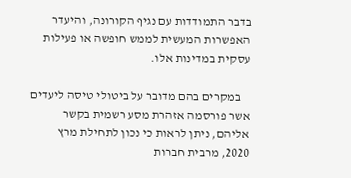בדבר התמודדות עם נגיף הקורונה, והיעדר האפשרות המעשית לממש חופשה או פעילות עסקית במדינות אלו.

    במקרים בהם מדובר על ביטולי טיסה ליעדים אשר פורסמה אזהרת מסע רשמית בקשר אליהם, ניתן לראות כי נכון לתחילת מרץ 2020, מרבית חברות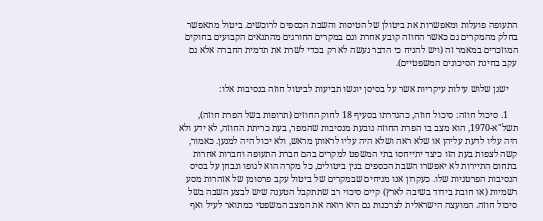התעופה פועלות ומאפשרות את ביטולן של הטיסות והשבת הכספים לרוכשים. ביטול מתאפשר בחלק מהמקרים גם כאשר החוזה קובע אחרת וגם במקרים החורגים מהתנאים הקבועים בחוקים המוזכרים במאמר זה (ויש להניח כי הדבר נעשה לא רק בכדי לשרת את תדמית החברה אלא גם עקב בחינת הסיכונים המשפטיים).

    ישנן שלוש עילות עיקריות אשר על בסיסן יוגשו תביעות לביטול חוזה בנסיבות אלו:

    1. סיכול חוזה: סיכול חוזה, כהגדרתו בסעיף 18 לחוק החוזים (תרופות בשל הפרת חוזה), תשל"א-1970, הוא מצב בו הפרת החוזה נובעת מנסיבות שהמפר, בעת כריתת החוזה, לא ידע ולא היה עליו לדעת עליהן או שלא ראה ושלא היה עליו לראותן מראש, ולא יכול היה למנען. כאמור, קשה לצפות בעת הזו כיצד יתייחסו בתי המשפט למקרים בהם חברת התעופה וחברות אחרות בתחום התיירות לא יאפשרו השבת הכספים בגין ביטולים, כל מקרה הוא לגופו ונבחן על בסיס הנסיבות הפרטניות שלו. כעקרון אנו מניחים שבמקרים של ביטול עקב פרסומן של אזהרות מסע רשמיות (או חובת בידוד בשיבה לארץ) קיים סיכוי רב שתתקבל הטענה שיש לבצע השבה בשל סיכול חוזה. המועצה הישראלית לצרכנות גם היא רואה את המצב המשפטי כמתואר לעיל ואף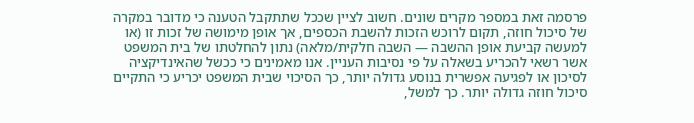פרסמה זאת במספר מקרים שונים. חשוב לציין שככל שתתקבל הטענה כי מדובר במקרה של סיכול חוזה, תקום לרוכש הזכות להשבת הכספים, אך אופן מימושה של זכות זו (או למעשה קביעת אופן ההשבה — השבה חלקית/מלאה) נתון להחלטתו של בית המשפט אשר רשאי להכריע בשאלה על פי נסיבות העניין. אנו מאמינים כי ככשל שהאינדיקציה לסיכון או לפגיעה אפשרית בנוסע גדולה יותר, כך הסיכוי שבית המשפט יכריע כי התקיים סיכול חוזה גדולה יותר. כך למשל,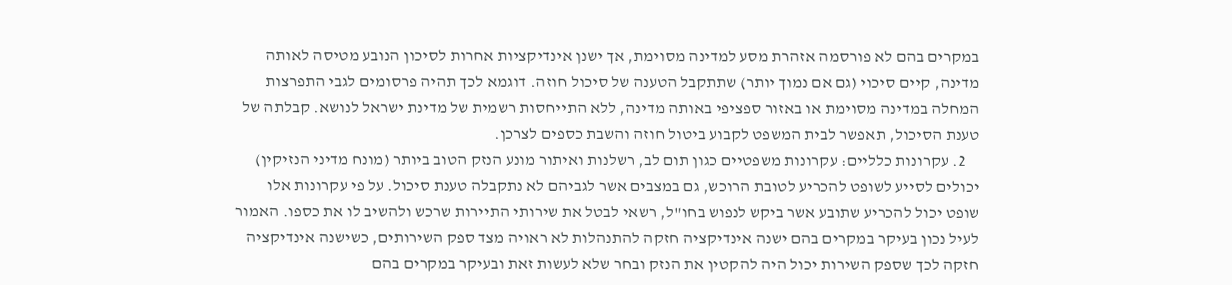במקרים בהם לא פורסמה אזהרת מסע למדינה מסוימת, אך ישנן אינדיקציות אחרות לסיכון הנובע מטיסה לאותה מדינה, קיים סיכוי (גם אם נמוך יותר) שתתקבל הטענה של סיכול חוזה. דוגמא לכך תהיה פרסומים לגבי התפרצות המחלה במדינה מסוימת או באזור ספציפי באותה מדינה, ללא התייחסות רשמית של מדינת ישראל לנושא. קבלתה של טענת הסיכול, תאפשר לבית המשפט לקבוע ביטול חוזה והשבת כספים לצרכן.
    2. עקרונות כלליים: עקרונות משפטיים כגון תום לב, רשלנות ואיתור מונע הנזק הטוב ביותר (מונח מדיני הנזיקין) יכולים לסייע לשופט להכריע לטובת הרוכש, גם במצבים אשר לגביהם לא נתקבלה טענת סיכול. על פי עקרונות אלו שופט יכול להכריע שתובע אשר ביקש לנפוש בחו"ל, רשאי לבטל את שירותי התיירות שרכש ולהשיב לו את כספו. האמור לעיל נכון בעיקר במקרים בהם ישנה אינדיקציה חזקה להתנהלות לא ראויה מצד ספק השירותים, כשישנה אינדיקציה חזקה לכך שספק השירות יכול היה להקטין את הנזק ובחר שלא לעשות זאת ובעיקר במקרים בהם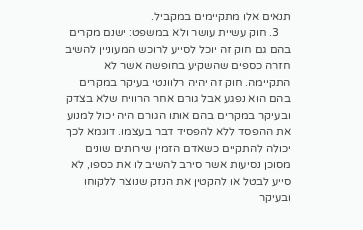תנאים אלו מתקיימים במקביל.
    3. חוק עשיית עושר ולא במשפט: ישנם מקרים בהם גם חוק זה יוכל לסייע לרוכש המעוניין להשיב חזרה כספים שהשקיע בחופשה אשר לא התקיימה. חוק זה יהיה רלוונטי בעיקר במקרים בהם הוא נפגע אבל גורם אחר הרוויח שלא בצדק ובעיקר במקרים בהם אותו הגורם היה יכול למנוע את ההפסד ללא להפסיד דבר בעצמו. דוגמא לכך יכולה להתקיים כשאדם הזמין שירותים שונים מסוכן נסיעות אשר סירב להשיב לו את כספו, לא סייע לבטל או להקטין את הנזק שנוצר ללקוחו ובעיקר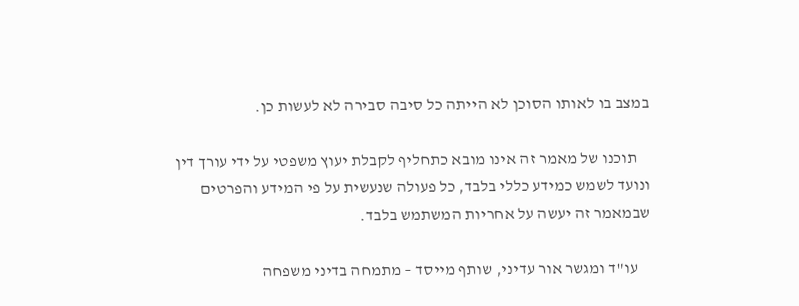במצב בו לאותו הסוכן לא הייתה כל סיבה סבירה לא לעשות כן.

    תוכנו של מאמר זה אינו מובא כתחליף לקבלת יעוץ משפטי על ידי עורך דין ונועד לשמש כמידע כללי בלבד, כל פעולה שנעשית על פי המידע והפרטים שבמאמר זה יעשה על אחריות המשתמש בלבד.

    עו"ד ומגשר אור עדיני, שותף מייסד – מתמחה בדיני משפחה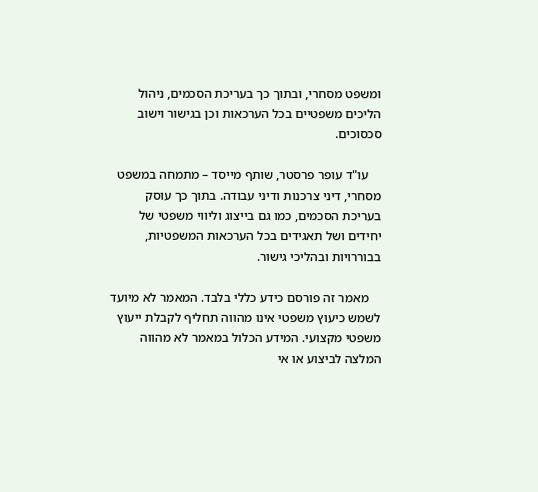ומשפט מסחרי, ובתוך כך בעריכת הסכמים, ניהול הליכים משפטיים בכל הערכאות וכן בגישור וישוב סכסוכים.

    עו"ד עופר פרסטר, שותף מייסד – מתמחה במשפט מסחרי, דיני צרכנות ודיני עבודה. בתוך כך עוסק בעריכת הסכמים, כמו גם בייצוג וליווי משפטי של יחידים ושל תאגידים בכל הערכאות המשפטיות, בבוררויות ובהליכי גישור.

    מאמר זה פורסם כידע כללי בלבד. המאמר לא מיועד לשמש כיעוץ משפטי אינו מהווה תחליף לקבלת ייעוץ משפטי מקצועי. המידע הכלול במאמר לא מהווה המלצה לביצוע או אי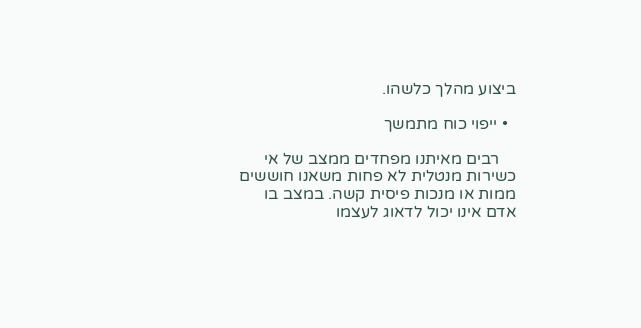ביצוע מהלך כלשהו.

  • ייפוי כוח מתמשך

    רבים מאיתנו מפחדים ממצב של אי כשירות מנטלית לא פחות משאנו חוששים ממות או מנכות פיסית קשה. במצב בו אדם אינו יכול לדאוג לעצמו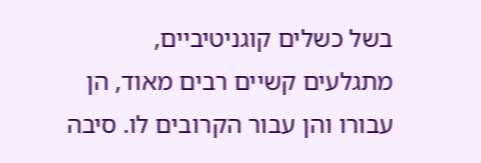בשל כשלים קוגניטיביים, מתגלעים קשיים רבים מאוד, הן עבורו והן עבור הקרובים לו. סיבה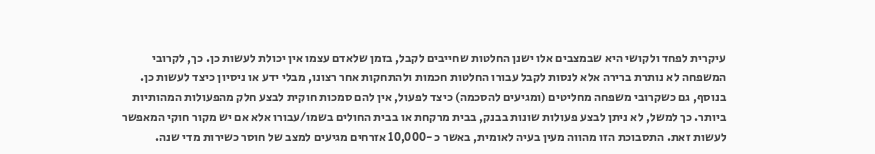עיקרית לפחד ולקושי היא שבמצבים אלו ישנן החלטות שחייבים לקבל, בזמן שלאדם עצמו אין יכולת לעשות כן. כך, לקרובי המשפחה לא נותרת ברירה אלא לנסות לקבל עבורו החלטות חכמות ולהתחקות אחר רצונו, מבלי ידע או ניסיון כיצד לעשות כן. בנוסף, גם כשקרובי משפחה מחליטים (ומגיעים להסכמה) כיצד לפעול, אין להם סמכות חוקית לבצע חלק מהפעולות המהותיות ביותר. כך למשל, לא ניתן לבצע פעולות שונות בבנק, בבית מרקחת או בבית החולים בשמו/עבורו אלא אם יש מקור חוקי המאפשר לעשות זאת. התסבוכת הזו מהווה מעין בעיה לאומית, באשר כ -10,000 אזרחים מגיעים למצב של חוסר כשירות מדי שנה.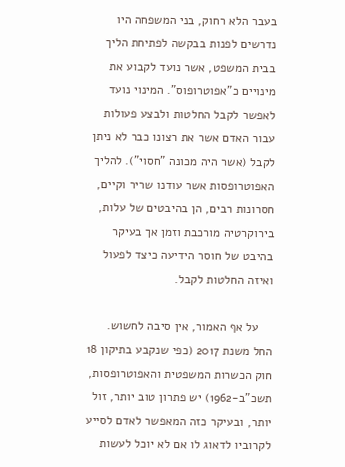בעבר הלא רחוק, בני המשפחה היו נדרשים לפנות בבקשה לפתיחת הליך בבית המשפט, אשר נועד לקבוע את מינויים כ"אפוטרופוס". המינוי נועד לאפשר לקבל החלטות ולבצע פעולות עבור האדם אשר את רצונו כבר לא ניתן לקבל (אשר היה מכונה "חסוי"). להליך האפוטרופסות אשר עודנו שריר וקיים, חסרונות רבים, הן בהיבטים של עלות, בירוקרטיה מורכבת וזמן אך בעיקר בהיבט של חוסר הידיעה כיצד לפעול ואיזה החלטות לקבל.

    על אף האמור, אין סיבה לחשוש. החל משנת 2017 (כפי שנקבע בתיקון 18 חוק הכשרות המשפטית והאפוטרופסות, תשכ"ב-1962) יש פתרון טוב יותר, זול יותר, ובעיקר כזה המאפשר לאדם לסייע לקרוביו לדאוג לו אם לא יוכל לעשות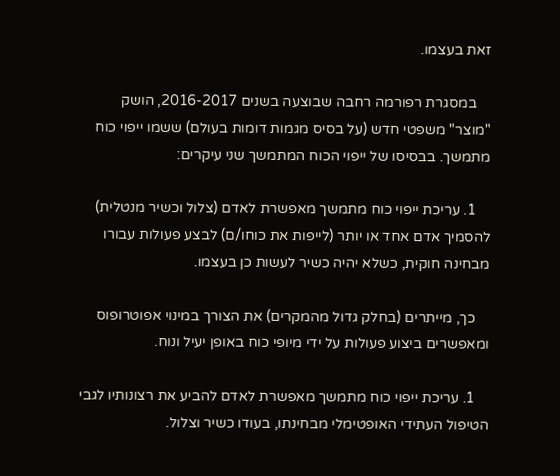זאת בעצמו.

    במסגרת רפורמה רחבה שבוצעה בשנים 2016-2017, הושק "מוצר" משפטי חדש (על בסיס מגמות דומות בעולם) ששמו ייפוי כוח מתמשך. בבסיסו של ייפוי הכוח המתמשך שני עיקרים:

    1. עריכת ייפוי כוח מתמשך מאפשרת לאדם (צלול וכשיר מנטלית) להסמיך אדם אחד או יותר (לייפות את כוחו/ם) לבצע פעולות עבורו מבחינה חוקית, כשלא יהיה כשיר לעשות כן בעצמו.

    כך, מייתרים (בחלק גדול מהמקרים) את הצורך במינוי אפוטרופוס ומאפשרים ביצוע פעולות על ידי מיופי כוח באופן יעיל ונוח.

    1. עריכת ייפוי כוח מתמשך מאפשרת לאדם להביע את רצונותיו לגבי הטיפול העתידי האופטימלי מבחינתו, בעודו כשיר וצלול.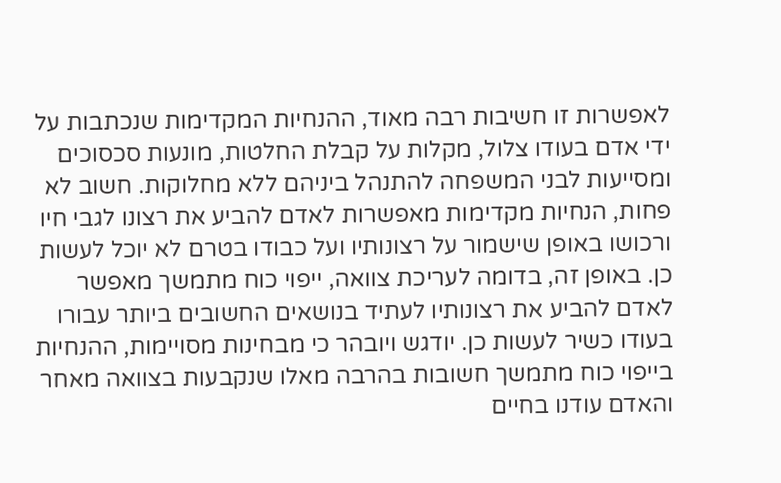לאפשרות זו חשיבות רבה מאוד, ההנחיות המקדימות שנכתבות על ידי אדם בעודו צלול, מקלות על קבלת החלטות, מונעות סכסוכים ומסייעות לבני המשפחה להתנהל ביניהם ללא מחלוקות. חשוב לא פחות, הנחיות מקדימות מאפשרות לאדם להביע את רצונו לגבי חיו ורכושו באופן שישמור על רצונותיו ועל כבודו בטרם לא יוכל לעשות כן. באופן זה, בדומה לעריכת צוואה, ייפוי כוח מתמשך מאפשר לאדם להביע את רצונותיו לעתיד בנושאים החשובים ביותר עבורו בעודו כשיר לעשות כן. יודגש ויובהר כי מבחינות מסויימות, ההנחיות בייפוי כוח מתמשך חשובות בהרבה מאלו שנקבעות בצוואה מאחר והאדם עודנו בחיים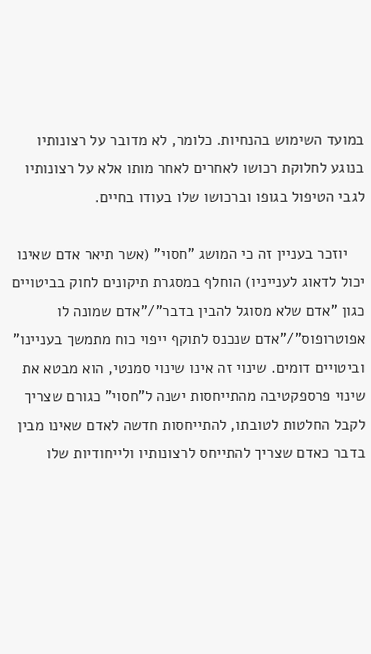במועד השימוש בהנחיות. כלומר, לא מדובר על רצונותיו בנוגע לחלוקת רכושו לאחרים לאחר מותו אלא על רצונותיו לגבי הטיפול בגופו וברכושו שלו בעודו בחיים.

    יוזכר בעניין זה כי המושג "חסוי" (אשר תיאר אדם שאינו יכול לדאוג לענייניו) הוחלף במסגרת תיקונים לחוק בביטויים כגון "אדם שלא מסוגל להבין בדבר"/"אדם שמונה לו אפוטרופוס"/"אדם שנכנס לתוקף ייפוי כוח מתמשך בעניינו" וביטויים דומים. שינוי זה אינו שינוי סמנטי, הוא מבטא את שינוי פרספקטיבה מהתייחסות ישנה ל"חסוי" כגורם שצריך לקבל החלטות לטובתו, להתייחסות חדשה לאדם שאינו מבין בדבר כאדם שצריך להתייחס לרצונותיו ולייחודיות שלו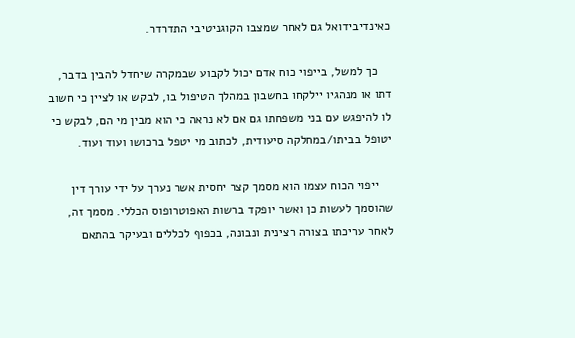כאינדיבידואל גם לאחר שמצבו הקוגניטיבי התדרדר.

    כך למשל, בייפוי כוח אדם יכול לקבוע שבמקרה שיחדל להבין בדבר, דתו או מנהגיו יילקחו בחשבון במהלך הטיפול בו, לבקש או לציין כי חשוב לו להיפגש עם בני משפחתו גם אם לא נראה כי הוא מבין מי הם, לבקש כי יטופל בביתו/במחלקה סיעודית, לכתוב מי יטפל ברכושו ועוד ועוד.

    ייפוי הכוח עצמו הוא מסמך קצר יחסית אשר נערך על ידי עורך דין שהוסמך לעשות כן ואשר יופקד ברשות האפוטרופוס הכללי. מסמך זה, לאחר עריכתו בצורה רצינית ונבונה, בכפוף לכללים ובעיקר בהתאם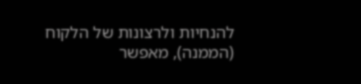להנחיות ולרצונות של הלקוח (הממנה), מאפשר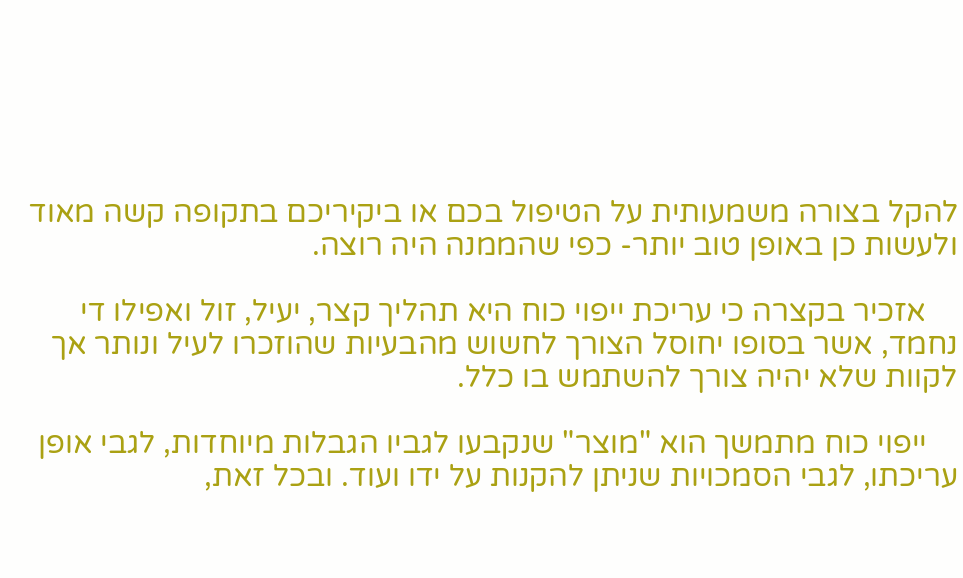להקל בצורה משמעותית על הטיפול בכם או ביקיריכם בתקופה קשה מאוד ולעשות כן באופן טוב יותר- כפי שהממנה היה רוצה.

    אזכיר בקצרה כי עריכת ייפוי כוח היא תהליך קצר, יעיל, זול ואפילו די נחמד, אשר בסופו יחוסל הצורך לחשוש מהבעיות שהוזכרו לעיל ונותר אך לקוות שלא יהיה צורך להשתמש בו כלל.

    ייפוי כוח מתמשך הוא "מוצר" שנקבעו לגביו הגבלות מיוחדות, לגבי אופן עריכתו, לגבי הסמכויות שניתן להקנות על ידו ועוד. ובכל זאת,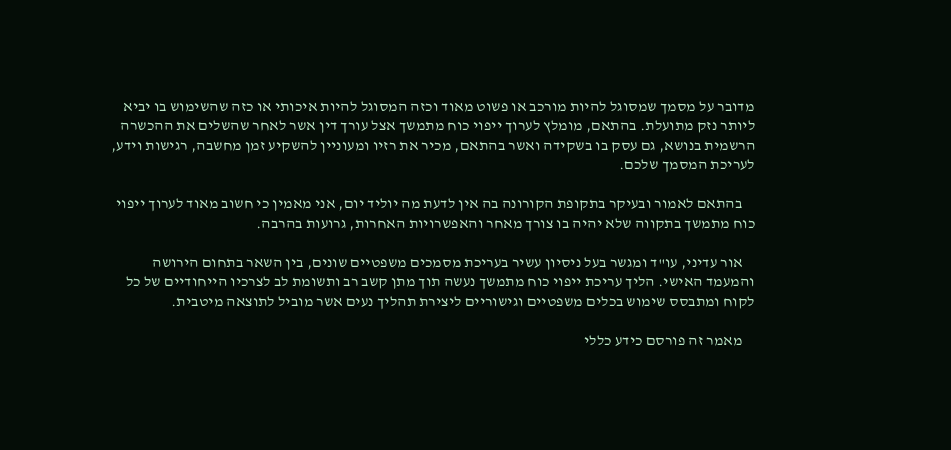מדובר על מסמך שמסוגל להיות מורכב או פשוט מאוד וכזה המסוגל להיות איכותי או כזה שהשימוש בו יביא ליותר נזק מתועלת. בהתאם, מומלץ לערוך ייפוי כוח מתמשך אצל עורך דין אשר לאחר שהשלים את ההכשרה הרשמית בנושא, גם עסק בו בשקידה ואשר בהתאם, מכיר את רזיו ומעוניין להשקיע זמן מחשבה, רגישות וידע, לעריכת המסמך שלכם.

    בהתאם לאמור ובעיקר בתקופת הקורונה בה אין לדעת מה יוליד יום, אני מאמין כי חשוב מאוד לערוך ייפוי כוח מתמשך בתקווה שלא יהיה בו צורך מאחר והאפשרויות האחרות, גרועות בהרבה.

    אור עדיני, עו"ד ומגשר בעל ניסיון עשיר בעריכת מסמכים משפטיים שונים, בין השאר בתחום הירושה והמעמד האישי. הליך עריכת ייפוי כוח מתמשך נעשה תוך מתן קשב רב ותשומת לב לצרכיו הייחודיים של כל לקוח ומתבסס שימוש בכלים משפטיים וגישוריים ליצירת תהליך נעים אשר מוביל לתוצאה מיטבית.

    מאמר זה פורסם כידע כללי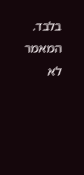בלבד. המאמר לא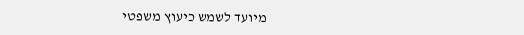מיועד לשמש כיעוץ משפטי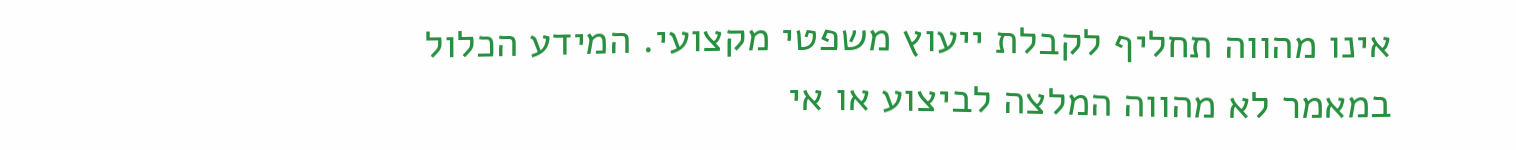אינו מהווה תחליף לקבלת ייעוץ משפטי מקצועי. המידע הכלול במאמר לא מהווה המלצה לביצוע או אי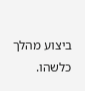ביצוע מהלך כלשהו.